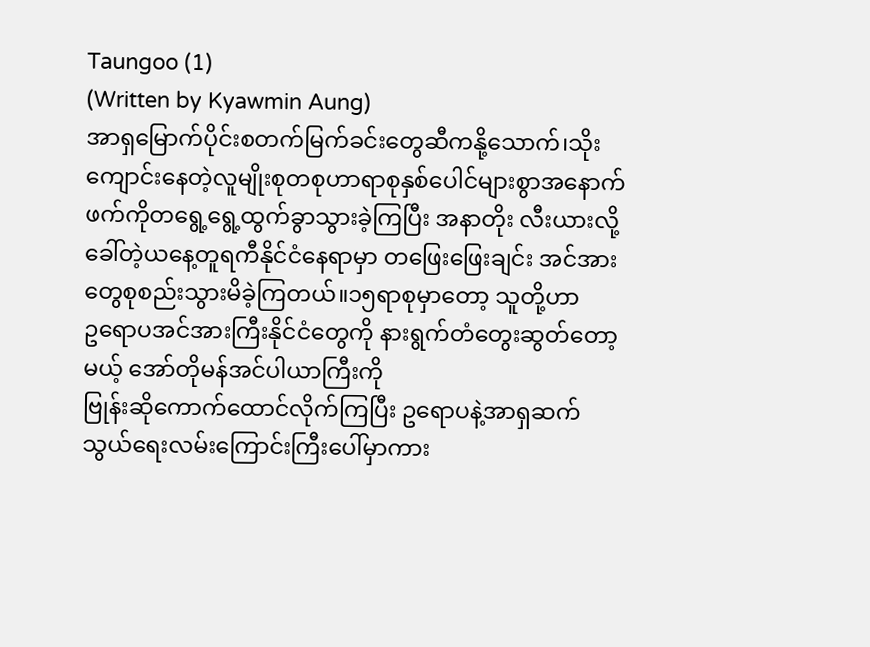Taungoo (1)
(Written by Kyawmin Aung)
အာရှမြောက်ပိုင်းစတက်မြက်ခင်းတွေဆီကနို့သောက်၊သိုးကျောင်းနေတဲ့လူမျိုးစုတစုဟာရာစုနှစ်ပေါင်များစွာအနောက်ဖက်ကိုတရွေ့ရွေ့ထွက်ခွာသွားခဲ့ကြပြီး အနာတိုး လီးယားလို့ခေါ်တဲ့ယနေ့တူရကီနိုင်ငံနေရာမှာ တဖြေးဖြေးချင်း အင်အားတွေစုစည်းသွားမိခဲ့ကြတယ်။၁၅ရာစုမှာတော့ သူတို့ဟာ
ဥရောပအင်အားကြီးနိုင်ငံတွေကို နားရွက်တံတွေးဆွတ်တော့မယ့် အော်တိုမန်အင်ပါယာကြီးကို
ဗြုန်းဆိုကောက်ထောင်လိုက်ကြပြီး ဥရောပနဲ့အာရှဆက်သွယ်ရေးလမ်းကြောင်းကြီးပေါ်မှာကား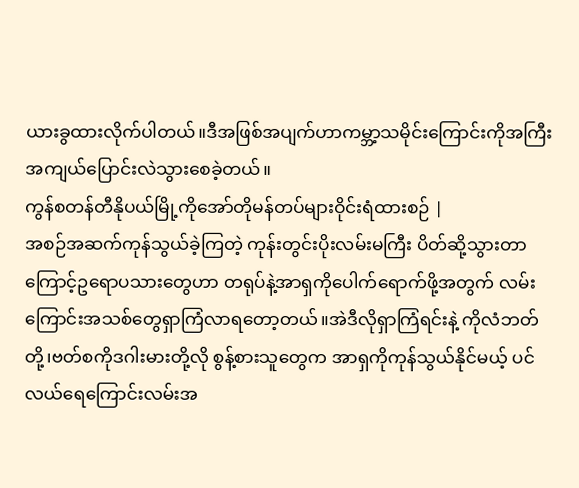ယားခွထားလိုက်ပါတယ်။ဒီအဖြစ်အပျက်ဟာကမ္ဘာ့သမိုင်းကြောင်းကိုအကြီးအကျယ်ပြောင်းလဲသွားစေခဲ့တယ်။
ကွန်စတန်တီနိုပယ်မြို့ကိုအော်တိုမန်တပ်များဝိုင်းရံထားစဉ် |
အစဉ်အဆက်ကုန်သွယ်ခဲ့ကြတဲ့ ကုန်းတွင်းပိုးလမ်းမကြီး ပိတ်ဆို့သွားတာကြောင့်ဥရောပသားတွေဟာ တရုပ်နဲ့အာရှကိုပေါက်ရောက်ဖို့အတွက် လမ်းကြောင်းအသစ်တွေရှာကြံလာရတော့တယ်။အဲဒီလိုရှာကြံရင်းနဲ့ ကိုလံဘတ်တို့၊ဗတ်စကိုဒဂါးမားတို့လို စွန့်စားသူတွေက အာရှကိုကုန်သွယ်နိုင်မယ့် ပင်လယ်ရေကြောင်းလမ်းအ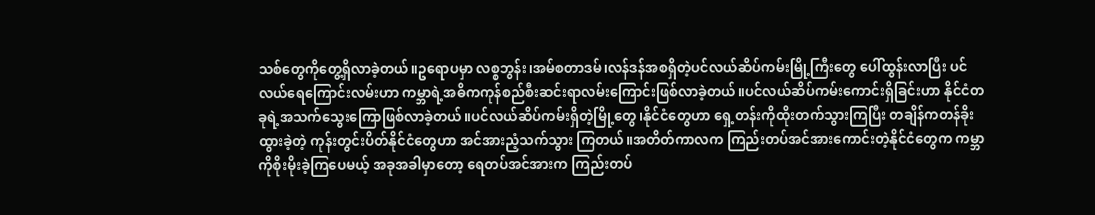သစ်တွေကိုတွေ့ရှိလာခဲ့တယ်။ဥရောပမှာ လစ္စဘွန်း၊အမ်စတာဒမ်၊လန်ဒန်အစရှိတဲ့ပင်လယ်ဆိပ်ကမ်းမြို့ကြီးတွေ ပေါ်ထွန်းလာပြီး ပင်လယ်ရေကြောင်းလမ်းဟာ ကမ္ဘာရဲ့အဓိကကုန်စည်စီးဆင်းရာလမ်းကြောင်းဖြစ်လာခဲ့တယ်။ပင်လယ်ဆိပ်ကမ်းကောင်းရှိခြင်းဟာ နိုင်ငံတခုရဲ့အသက်သွေးကြောဖြစ်လာခဲ့တယ်။ပင်လယ်ဆိပ်ကမ်းရှိတဲ့မြို့တွေ၊နိုင်ငံတွေဟာ ရှေ့တန်းကိုထိုးတက်သွားကြပြီး တချိန်ကတန်ခိုးထွားခဲ့တဲ့ ကုန်းတွင်းပိတ်နိုင်ငံတွေဟာ အင်အားညံ့သက်သွား ကြတယ်။အတိတ်ကာလက ကြည်းတပ်အင်အားကောင်းတဲ့နိုင်ငံတွေက ကမ္ဘာကိုစိုးမိုးခဲ့ကြပေမယ့် အခုအခါမှာတော့ ရေတပ်အင်အားက ကြည်းတပ်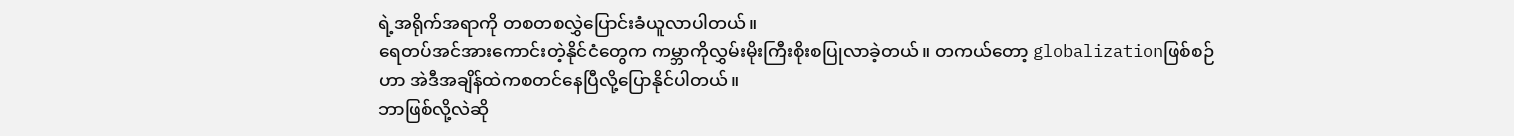ရဲ့အရိုက်အရာကို တစတစလွှဲပြောင်းခံယူလာပါတယ်။
ရေတပ်အင်အားကောင်းတဲ့နိုင်ငံတွေက ကမ္ဘာကိုလွှမ်းမိုးကြီးစိုးစပြုလာခဲ့တယ်။ တကယ်တော့ globalizationဖြစ်စဉ်ဟာ အဲဒီအချိန်ထဲကစတင်နေပြီလို့ပြောနိုင်ပါတယ်။
ဘာဖြစ်လို့လဲဆို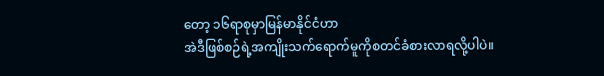တော့ ၁၆ရာစုမှာမြန်မာနိုင်ငံဟာ
အဲဒီဖြစ်စဉ်ရဲ့အကျိုးသက်ရောက်မူကိုစတင်ခံစားလာရလို့ပါပဲ။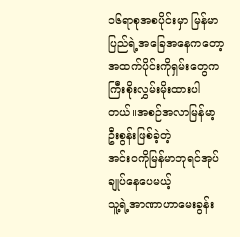၁၆ရာစုအစပိုင်းမှာ မြန်မာပြည်ရဲ့အခြေအနေကတော့
အထက်ပိုင်းကိုရှမ်းတွေကကြီးစိုးလွှမ်းမိုးထားပါတယ်။အစဉ်အလာမြန်မာ့ဦးစွန်းဖြစ်ခဲ့တဲ့
အင်းဝကိုမြန်မာဘုရင်အုပ်ချုပ်နေပေမယ့်
သူ့ရဲ့အာဏာဟာမေးခွန်း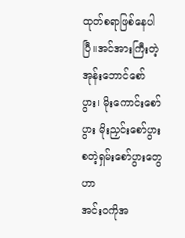ထုတ်စရာဖြစ်နေပါပြီ။အင်အားကြီးတဲ့
အုန်းဘောင်စော်ပွား၊ မိုးကောင်းစော်ပွား မိုးညှင်းစော်ပွားစတဲ့ရှမ်းစော်ပွားတွေဟာ
အင်းဝကိုအ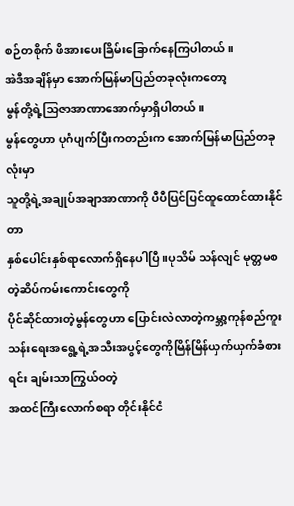စဉ်တစိုက် ဖိအားပေးခြိမ်းခြောက်နေကြပါတယ်။
အဲဒီအချိန်မှာ အောက်မြန်မာပြည်တခုလုံးကတော့
မွန်တို့ရဲ့သြဇာအာဏာအောက်မှာရှိပါတယ်။
မွန်တွေဟာ ပုဂံပျက်ပြီးကတည်းက အောက်မြန်မာပြည်တခုလုံးမှာ
သူတို့ရဲ့အချုပ်အချာအာဏာကို ပီပီပြင်ပြင်ထူထောင်ထားနိုင်တာ
နှစ်ပေါင်းနှစ်ရာလောက်ရှိနေပါပြီ။ပုသိမ် သန်လျင် မုတ္တမစတဲ့ဆိပ်ကမ်းကောင်းတွေကို
ပိုင်ဆိုင်ထားတဲ့မွန်တွေဟာ ပြောင်းလဲလာတဲ့ကမ္ဘာ့ကုန်စည်ကူးသန်းရေးအရွေ့ရဲ့အသီးအပွင့်တွေကိုမြိန်မြိန်ယှက်ယှက်ခံစားရင်း ချမ်းသာကြွယ်ဝတဲ့
အထင်ကြီးလောက်စရာ တိုင်းနိုင်ငံ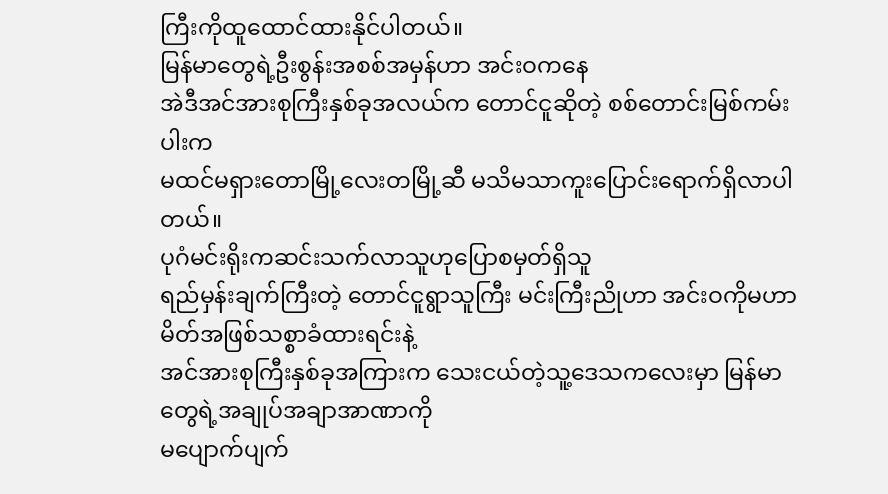ကြီးကိုထူထောင်ထားနိုင်ပါတယ်။
မြန်မာတွေရဲ့ဦးစွန်းအစစ်အမှန်ဟာ အင်းဝကနေ
အဲဒီအင်အားစုကြီးနှစ်ခုအလယ်က တောင်ငူဆိုတဲ့ စစ်တောင်းမြစ်ကမ်းပါးက
မထင်မရှားတောမြို့လေးတမြို့ဆီ မသိမသာကူးပြောင်းရောက်ရှိလာပါတယ်။
ပုဂံမင်းရိုးကဆင်းသက်လာသူဟုပြောစမှတ်ရှိသူ
ရည်မှန်းချက်ကြီးတဲ့ တောင်ငူရွာသူကြီး မင်းကြီးညိုဟာ အင်းဝကိုမဟာမိတ်အဖြစ်သစ္စာခံထားရင်းနဲ့
အင်အားစုကြီးနှစ်ခုအကြားက သေးငယ်တဲ့သူ့ဒေသကလေးမှာ မြန်မာတွေရဲ့အချုပ်အချာအာဏာကို
မပျောက်ပျက်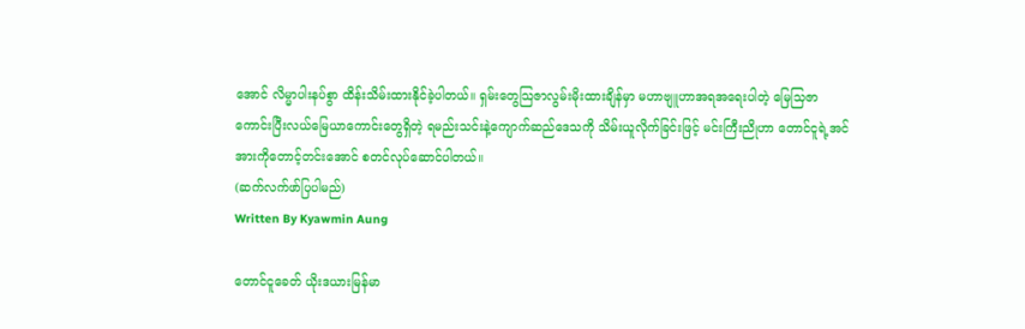အောင် လိမ္မာပါးနပ်စွာ ထိန်းသိမ်းထားနိုင်ခဲ့ပါတယ်။ ရှမ်းတွေသြဇာလွမ်းမိုးထားချိန်မှာ မဟာဗျူဟာအရအရေးပါတဲ့ မြေသြဇာကောင်းပြီးလယ်မြေယာကောင်းတွေရှိတဲ့ ရမည်းသင်းနဲ့ကျောက်ဆည်ဒေသကို သိမ်းယူလိုက်ခြင်းဖြင့် မင်းကြီးညိုဟာ တောင်ငူရဲ့အင်အားကိုတောင့်တင်းအောင် စတင်လုပ်ဆောင်ပါတယ်။
(ဆက်လက်ဖာ်ပြပါမည်)
Written By Kyawmin Aung

တောင်ငူခေတ် ယိုးဒယားမြန်မာ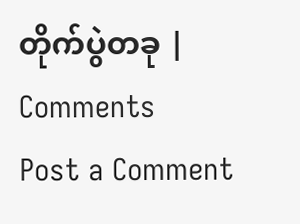တိုက်ပွဲတခု |
Comments
Post a Comment